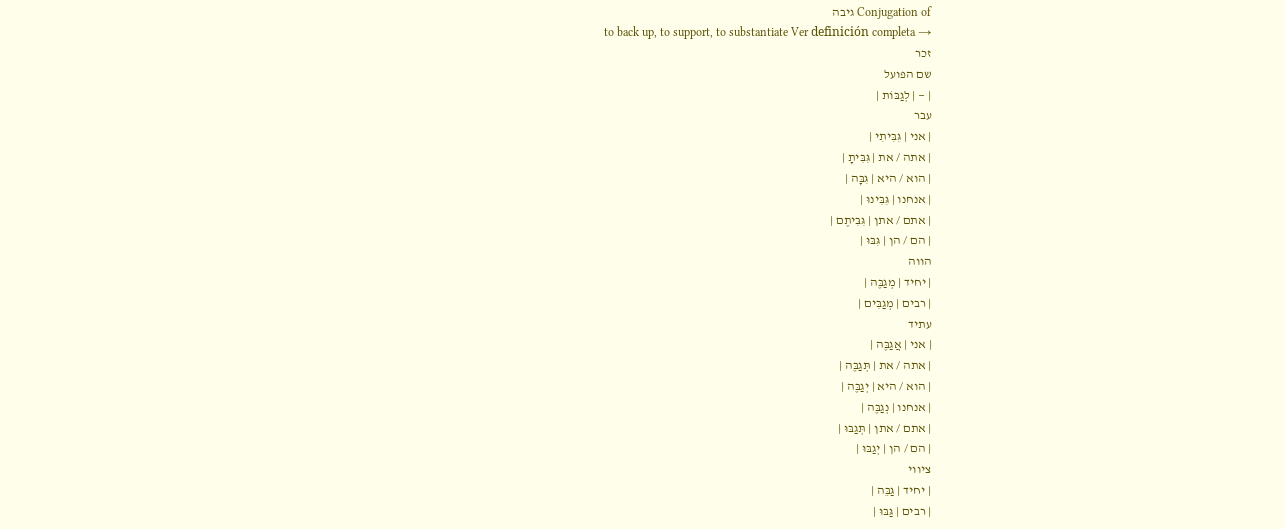Conjugation of גיבה
to back up, to support, to substantiate Ver definición completa →
זכר
שם הפועל
| — | לְגַבּוֹת |
עבר
| אני | גִּבִּיתִי |
| אתה / את | גִּבִּיתָ |
| הוא / היא | גִּבָּה |
| אנחנו | גִּבִּינוּ |
| אתם / אתן | גִּבִּיתֶם |
| הם / הן | גִּבּוּ |
הווה
| יחיד | מְגַבֶּה |
| רבים | מְגַבִּים |
עתיד
| אני | אֲגַבֶּה |
| אתה / את | תְּגַבֶּה |
| הוא / היא | יְגַבֶּה |
| אנחנו | נְגַבֶּה |
| אתם / אתן | תְּגַבּוּ |
| הם / הן | יְגַבּוּ |
ציווי
| יחיד | גַּבֵּה |
| רבים | גַּבּוּ |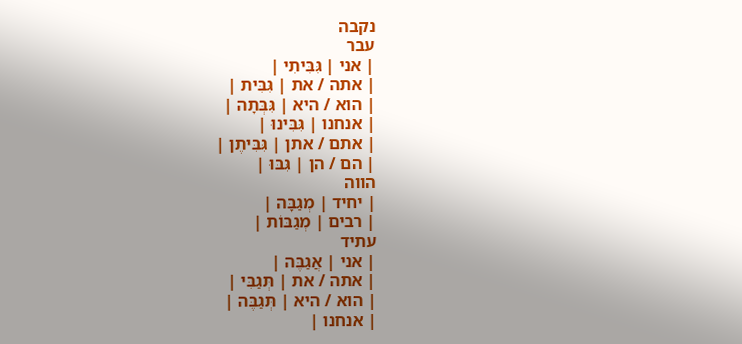נקבה
עבר
| אני | גִּבִּיתִי |
| אתה / את | גִּבִּית |
| הוא / היא | גִּבְּתָה |
| אנחנו | גִּבִּינוּ |
| אתם / אתן | גִּבִּיתֶן |
| הם / הן | גִּבּוּ |
הווה
| יחיד | מְגַבָּה |
| רבים | מְגַבּוֹת |
עתיד
| אני | אֲגַבֶּה |
| אתה / את | תְּגַבִּי |
| הוא / היא | תְּגַבֶּה |
| אנחנו |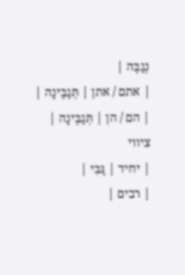נְגַבֶּה |
| אתם / אתן | תְּגַבֶּינָה |
| הם / הן | תְּגַבֶּינָה |
ציווי
| יחיד | גַּבִּי |
| רבים |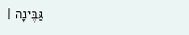גַּבֶּינָה |